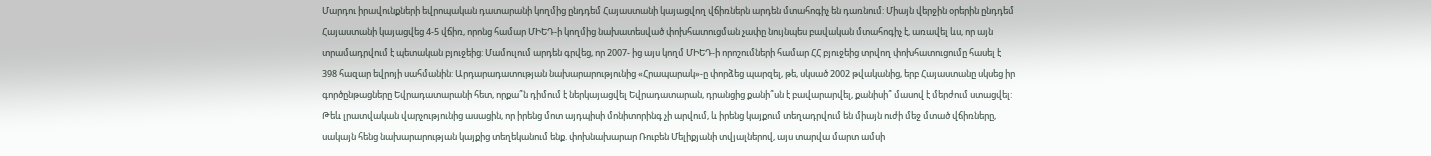Մարդու իրավունքների եվրոպական դատարանի կողմից ընդդեմ Հայաստանի կայացվող վճիռներն արդեն մտահոգիչ են դառնում: Միայն վերջին օրերին ընդդեմ Հայաստանի կայացվեց 4-5 վճիռ, որոնց համար ՄԻԵԴ-ի կողմից նախատեսված փոխհատուցման չափը նույնպես բավական մտահոգիչ է, առավել ևս, որ այն տրամադրվում է պետական բյուջեից: Մամուլում արդեն գրվեց, որ 2007- ից այս կողմ ՄԻԵԴ-ի որոշումների համար ՀՀ բյուջեից տրվող փոխհատուցումը հասել է 398 հազար եվրոյի սահմանին: Արդարադատության նախարարությունից «Հրապարակ»-ը փորձեց պարզել, թե, սկսած 2002 թվականից, երբ Հայաստանը սկսեց իր գործընթացները Եվրադատարանի հետ, որքա՞ն դիմում է ներկայացվել Եվրադատարան, դրանցից քանի՞սն է բավարարվել, քանիսի՞ մասով է մերժում ստացվել: Թեև լրատվական վարչությունից ասացին, որ իրենց մոտ այդպիսի մոնիտորինգ չի արվում, և իրենց կայքում տեղադրվում են միայն ուժի մեջ մտած վճիռները, սակայն հենց նախարարության կայքից տեղեկանում ենք. փոխնախարար Ռուբեն Մելիքյանի տվյալներով, այս տարվա մարտ ամսի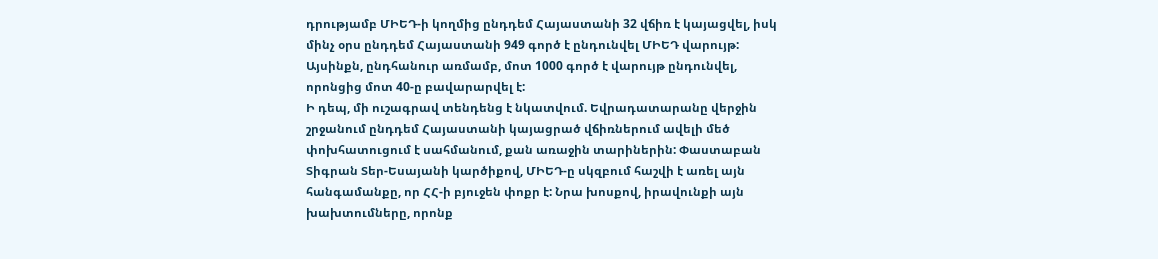դրությամբ ՄԻԵԴ-ի կողմից ընդդեմ Հայաստանի 32 վճիռ է կայացվել, իսկ մինչ օրս ընդդեմ Հայաստանի 949 գործ է ընդունվել ՄԻԵԴ վարույթ: Այսինքն, ընդհանուր առմամբ, մոտ 1000 գործ է վարույթ ընդունվել, որոնցից մոտ 40-ը բավարարվել է:
Ի դեպ, մի ուշագրավ տենդենց է նկատվում. Եվրադատարանը վերջին շրջանում ընդդեմ Հայաստանի կայացրած վճիռներում ավելի մեծ փոխհատուցում է սահմանում, քան առաջին տարիներին: Փաստաբան Տիգրան Տեր-Եսայանի կարծիքով, ՄԻԵԴ-ը սկզբում հաշվի է առել այն հանգամանքը, որ ՀՀ-ի բյուջեն փոքր է: Նրա խոսքով, իրավունքի այն խախտումները, որոնք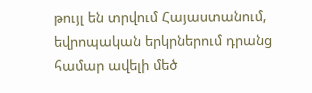թույլ են տրվում Հայաստանում, եվրոպական երկրներում դրանց համար ավելի մեծ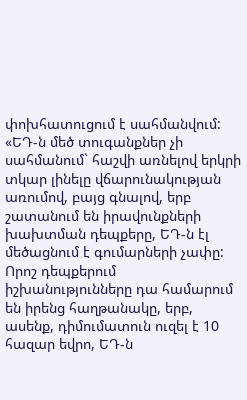փոխհատուցում է սահմանվում: «ԵԴ-ն մեծ տուգանքներ չի սահմանում` հաշվի առնելով երկրի տկար լինելը վճարունակության առումով, բայց գնալով, երբ շատանում են իրավունքների խախտման դեպքերը, ԵԴ-ն էլ մեծացնում է գումարների չափը: Որոշ դեպքերում իշխանությունները դա համարում են իրենց հաղթանակը, երբ, ասենք, դիմումատուն ուզել է 10 հազար եվրո, ԵԴ-ն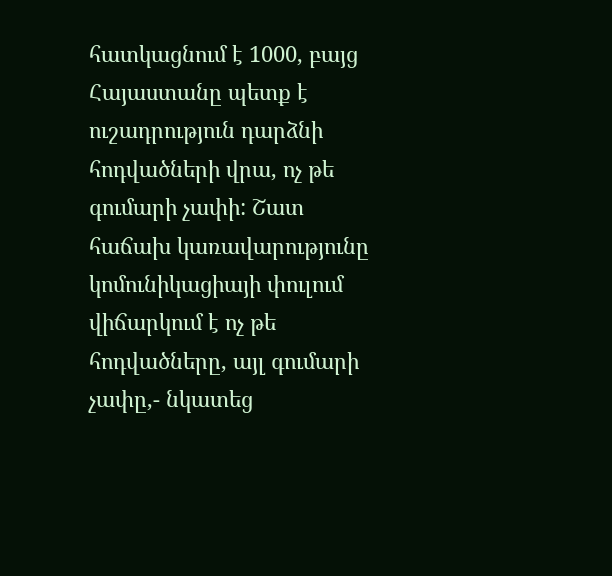հատկացնում է 1000, բայց Հայաստանը պետք է ուշադրություն դարձնի հոդվածների վրա, ոչ թե գումարի չափի: Շատ հաճախ կառավարությունը կոմունիկացիայի փուլում վիճարկում է ոչ թե հոդվածները, այլ գումարի չափը,- նկատեց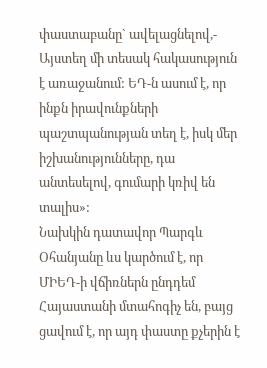փաստաբանը` ավելացնելով,- Այստեղ մի տեսակ հակասություն է առաջանում: ԵԴ-ն ասում է, որ ինքն իրավունքների պաշտպանության տեղ է, իսկ մեր իշխանությունները, դա անտեսելով, գումարի կռիվ են տալիս»:
Նախկին դատավոր Պարգև Օհանյանը ևս կարծում է, որ ՄԻԵԴ-ի վճիռներն ընդդեմ Հայաստանի մտահոգիչ են, բայց ցավում է, որ այդ փաստը քչերին է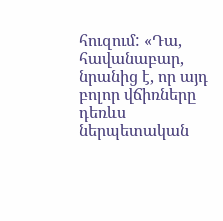հուզում: «Դա, հավանաբար, նրանից է, որ այդ բոլոր վճիռները դեռևս ներպետական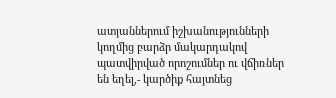ատյաններում իշխանությունների կողմից բարձր մակարդակով պատվիրված որոշումներ ու վճիռներ են եղել,- կարծիք հայտնեց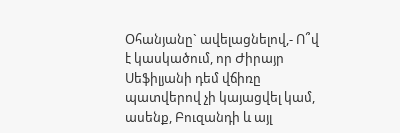Օհանյանը` ավելացնելով,- Ո՞վ է կասկածում, որ Ժիրայր Սեֆիլյանի դեմ վճիռը պատվերով չի կայացվել կամ, ասենք, Բուզանդի և այլ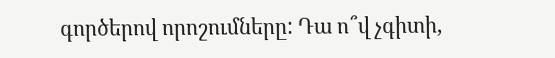գործերով որոշումները: Դա ո՞վ չգիտի,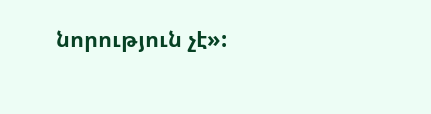նորություն չէ»: